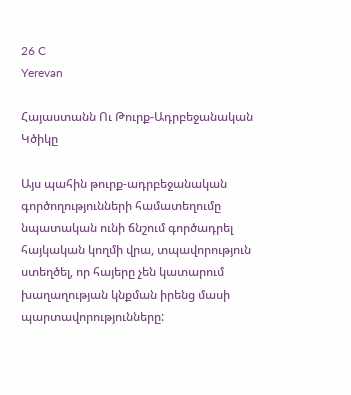26 C
Yerevan

Հայաստանն Ու Թուրք-Ադրբեջանական Կծիկը

Այս պահին թուրք-ադրբեջանական գործողությունների համատեղումը նպատական ունի ճնշում գործադրել հայկական կողմի վրա, տպավորություն ստեղծել, որ հայերը չեն կատարում խաղաղության կնքման իրենց մասի պարտավորությունները: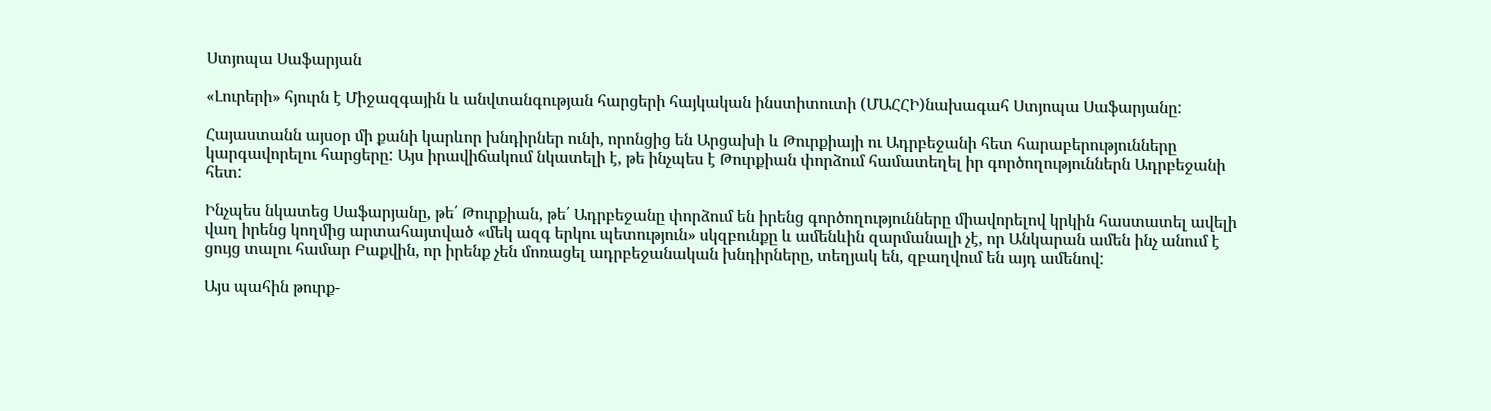Ստյոպա Սաֆարյան

«Լուրերի» հյուրն է Միջազգային և անվտանգության հարցերի հայկական ինստիտուտի (ՄԱՀՀԻ)նախագահ Ստյոպա Սաֆարյանը:

Հայաստանն այսօր մի քանի կարևոր խնդիրներ ունի, որոնցից են Արցախի և Թուրքիայի ու Ադրբեջանի հետ հարաբերությունները կարգավորելու հարցերը: Այս իրավիճակում նկատելի է, թե ինչպես է Թուրքիան փորձում համատեղել իր գործողություններն Ադրբեջանի հետ:

Ինչպես նկատեց Սաֆարյանը, թե՛ Թուրքիան, թե՛ Ադրբեջանը փորձում են իրենց գործողությունները միավորելով կրկին հաստատել ավելի վաղ իրենց կողմից արտահայտված «մեկ ազգ երկու պետություն» սկզբունքը և ամենևին զարմանալի չէ, որ Անկարան ամեն ինչ անում է ցույց տալու համար Բաքվին, որ իրենք չեն մոռացել ադրբեջանական խնդիրները, տեղյակ են, զբաղվում են այդ ամենով:

Այս պահին թուրք-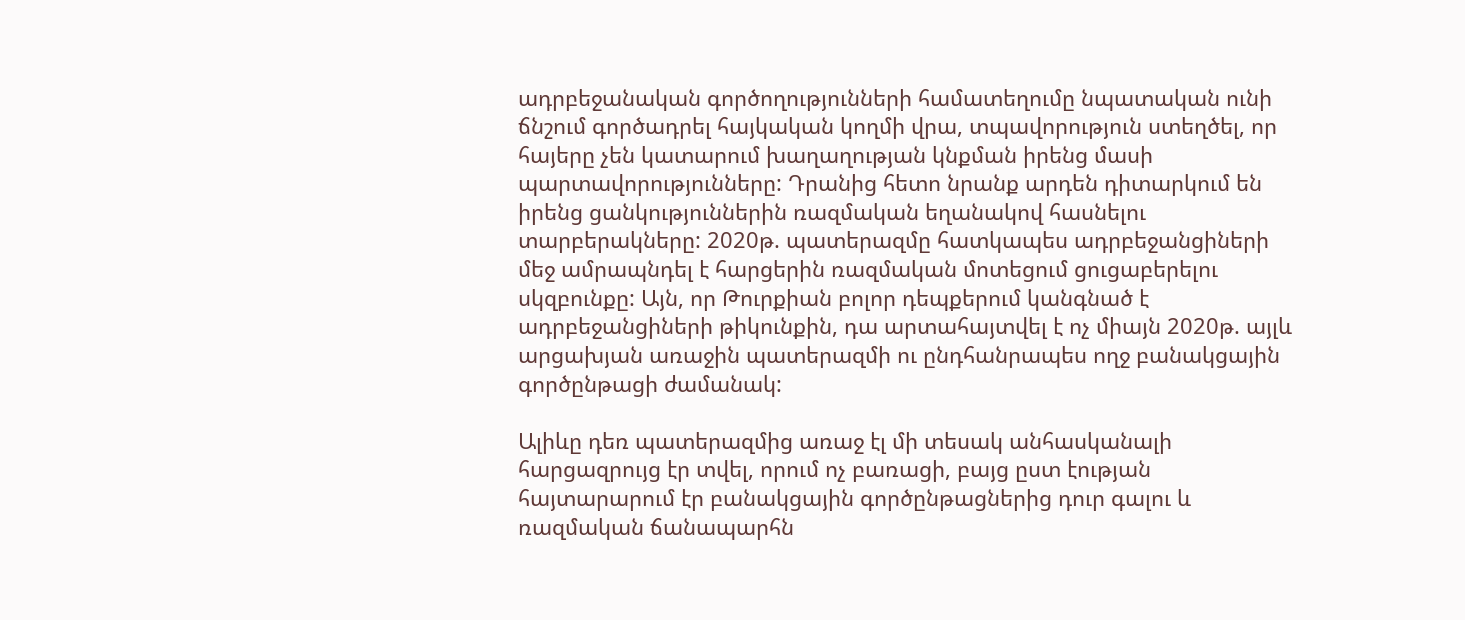ադրբեջանական գործողությունների համատեղումը նպատական ունի ճնշում գործադրել հայկական կողմի վրա, տպավորություն ստեղծել, որ հայերը չեն կատարում խաղաղության կնքման իրենց մասի պարտավորությունները: Դրանից հետո նրանք արդեն դիտարկում են իրենց ցանկություններին ռազմական եղանակով հասնելու տարբերակները: 2020թ. պատերազմը հատկապես ադրբեջանցիների մեջ ամրապնդել է հարցերին ռազմական մոտեցում ցուցաբերելու սկզբունքը: Այն, որ Թուրքիան բոլոր դեպքերում կանգնած է ադրբեջանցիների թիկունքին, դա արտահայտվել է ոչ միայն 2020թ. այլև արցախյան առաջին պատերազմի ու ընդհանրապես ողջ բանակցային գործընթացի ժամանակ:

Ալիևը դեռ պատերազմից առաջ էլ մի տեսակ անհասկանալի հարցազրույց էր տվել, որում ոչ բառացի, բայց ըստ էության հայտարարում էր բանակցային գործընթացներից դուր գալու և ռազմական ճանապարհն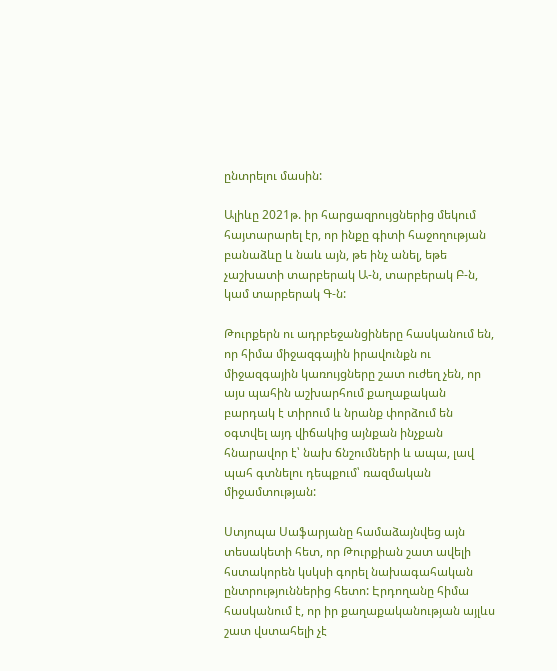ընտրելու մասին:

Ալիևը 2021թ. իր հարցազրույցներից մեկում հայտարարել էր, որ ինքը գիտի հաջողության բանաձևը և նաև այն, թե ինչ անել, եթե չաշխատի տարբերակ Ա‑ն, տարբերակ Բ‑ն, կամ տարբերակ Գ‑ն:

Թուրքերն ու ադրբեջանցիները հասկանում են, որ հիմա միջազգային իրավունքն ու միջազգային կառույցները շատ ուժեղ չեն, որ այս պահին աշխարհում քաղաքական բարդակ է տիրում և նրանք փորձում են օգտվել այդ վիճակից այնքան ինչքան հնարավոր է՝ նախ ճնշումների և ապա, լավ պահ գտնելու դեպքում՝ ռազմական միջամտության:

Ստյոպա Սաֆարյանը համաձայնվեց այն տեսակետի հետ, որ Թուրքիան շատ ավելի հստակորեն կսկսի գորել նախագահական ընտրություններից հետո: Էրդողանը հիմա հասկանում է, որ իր քաղաքականության այլևս շատ վստահելի չէ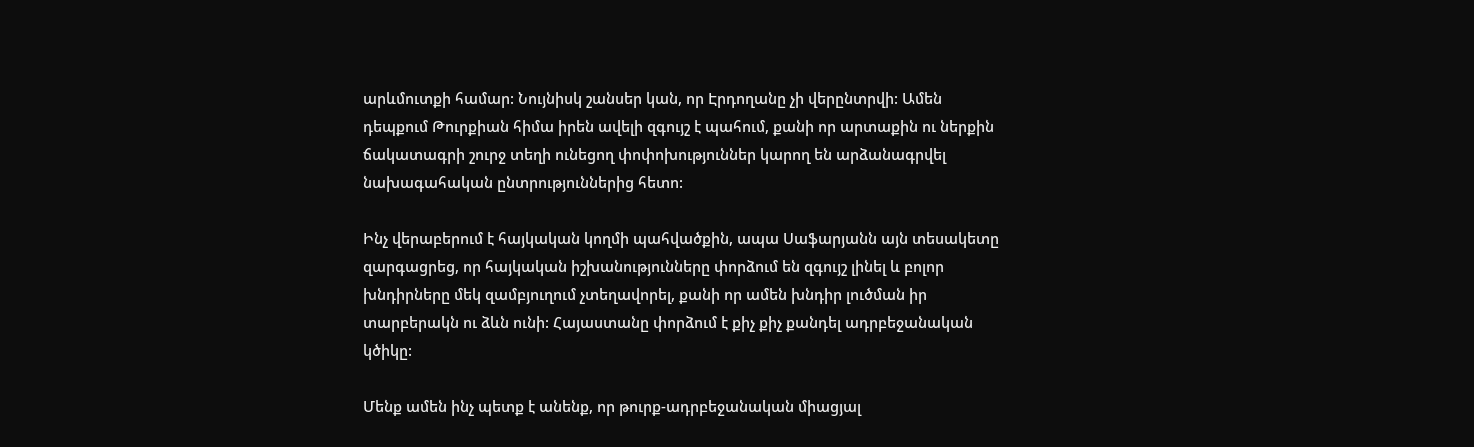արևմուտքի համար: Նույնիսկ շանսեր կան, որ Էրդողանը չի վերընտրվի: Ամեն դեպքում Թուրքիան հիմա իրեն ավելի զգույշ է պահում, քանի որ արտաքին ու ներքին ճակատագրի շուրջ տեղի ունեցող փոփոխություններ կարող են արձանագրվել նախագահական ընտրություններից հետո:

Ինչ վերաբերում է հայկական կողմի պահվածքին, ապա Սաֆարյանն այն տեսակետը զարգացրեց, որ հայկական իշխանությունները փորձում են զգույշ լինել և բոլոր խնդիրները մեկ զամբյուղում չտեղավորել, քանի որ ամեն խնդիր լուծման իր տարբերակն ու ձևն ունի: Հայաստանը փորձում է քիչ քիչ քանդել ադրբեջանական կծիկը:

Մենք ամեն ինչ պետք է անենք, որ թուրք-ադրբեջանական միացյալ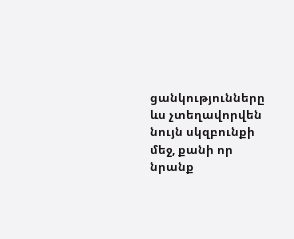ցանկությունները ևս չտեղավորվեն նույն սկզբունքի մեջ, քանի որ նրանք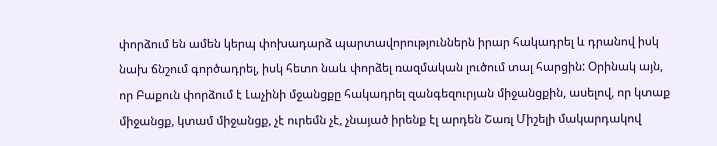փորձում են ամեն կերպ փոխադարձ պարտավորություններն իրար հակադրել և դրանով իսկ նախ ճնշում գործադրել, իսկ հետո նաև փորձել ռազմական լուծում տալ հարցին: Օրինակ այն, որ Բաքուն փորձում է Լաչինի մջանցքը հակադրել զանգեզուրյան միջանցքին, ասելով, որ կտաք միջանցք, կտամ միջանցք, չէ ուրեմն չէ, չնայած իրենք էլ արդեն Շառլ Միշելի մակարդակով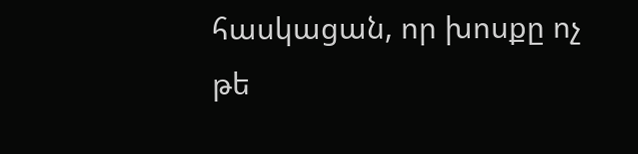հասկացան, որ խոսքը ոչ թե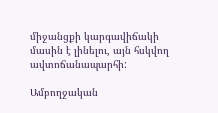միջանցքի կարգավիճակի մասին է լինելու, այն հսկվող ավտոճանապարհի:

Ամբողջական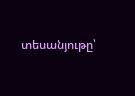տեսանյութը՝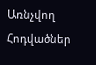Առնչվող Հոդվածներ